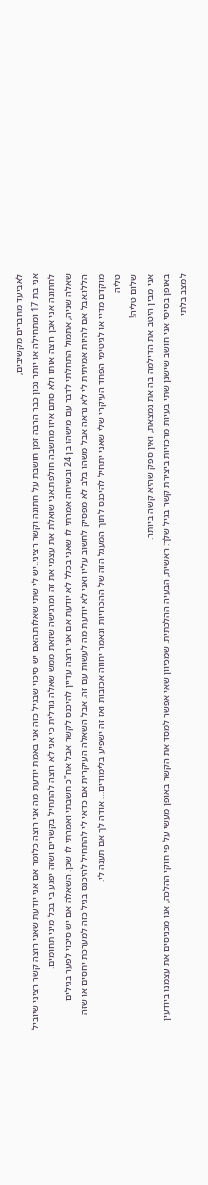לאביעד מחברים מקשיבים,
אני בת 17 ומתחילה או יותר נכון כבר הרבה זמן חושבת על חתונה וקשר רציני..יש לי שתי שאלות.האם יש סיכוי שבגיל כזה אני באמת יודעת מה אני רוצה כלומר אם אני יודעת שאני רוצה קשר רציני שיוביל לחתונה אני אכן רוצה אותו ולא סתם איזו מחשבה חולפת.אני שואלת את עצמי את זה ומרגישה שזאת ממש שאלה גורלית כי אני לא רוצה להתחיל בקשרים ושזה יפגע בי בכל מיני תחומים.
שאלה שניה, אתמול התחלתי לדבר עם מישהו בן 24 ובשיחה אמרתי לו שאני בכלל לא יודעת אם אני רוצה עדיין להיכנס לקשר אבל אח"כ חשבתי ואמרתי לו שכן. השאלה אם יש סיכוי לפער בגילים הללו.אבל אם להיות אמיתית לי לא נראה אבל משהו בלב לא מפסיק לחשוב עליו ואני לא יודעת מה לעשות עם זה. אבל השאלה העיקרית אם כדאי לי להתחיל להיכנס בגיל כזה למערכת יחסים או שזה מוקדם מדיי או לגיטימי הפחד העיקרי שלי שאני יתחיל להיכנס לתוך המעגל הזה של ההכרויות ונאמר יחווה אכזבות ואז זה ישפיע בלימודים… אודה לך אם תענה לי.
טליה
שלום טליה!
אני מבין היטב את הדילמה בה את נמצאת, ואין ספק שהיא קשה ביותר.
באופן בסיסי אני חושב שישנן שתי בעיות מרכזיות ביצירת קשר בגיל שלך: ראשית, הבעיה ההלכתית. שמכיוון שאי אפשר למסד את הקשר באופן מעשי על פי חוקי ההלכה, אנו מכניסים את עצמנו ביודעין למצב בלתי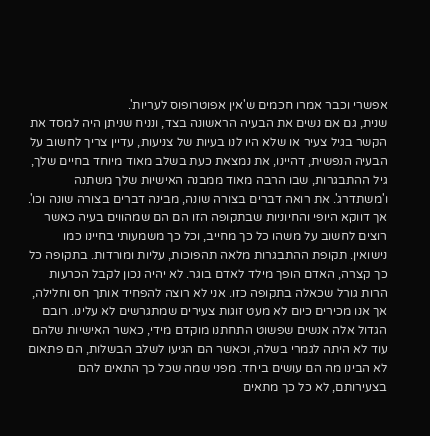אפשרי וכבר אמרו חכמים ש'אין אפוטרופוס לעריות'.
שנית, גם אם נשים את הבעיה הראשונה בצד, ונניח שניתן היה למסד את הקשר בגיל צעיר או שלא היו לנו בעיות של צניעות, עדיין צריך לחשוב על הבעיה הנפשית, דהיינו, את נמצאת כעת בשלב מאוד מיוחד בחיים שלך, גיל ההתבגרות, שבו הרבה מאוד ממבנה האישיות שלך משתנה ו'משתדרג'. את רואה דברים בצורה שונה, מבינה דברים בצורה שונה וכו'. אך דווקא היופי והחיוניות שבתקופה הזו הם הם שמהווים בעיה כאשר רוצים לחשוב על משהו כל כך מחייב, וכל כך משמעותי בחיינו כמו נישואין. תקופת ההתבגרות מלאה תהפוכות, עליות ומורדות. בתקופה כל כך קצרה, האדם הופך מילד לאדם בוגר. לא יהיה נכון לקבל הכרעות הרות גורל שכאלה בתקופה כזו. אני לא רוצה להפחיד אותך חס וחלילה, אך אנו מכירים כיום לא מעט זוגות צעירים שמתגרשים לא עלינו. רובם הגדול אלה אנשים שפשוט התחתנו מוקדם מידי, כאשר האישיות שלהם עוד לא היתה לגמרי בשלה, וכאשר הם הגיעו לשלב הבשלות, הם פתאום לא הבינו מה הם עושים ביחד. מפני שמה שכל כך התאים להם בצעירותם, לא כל כך מתאים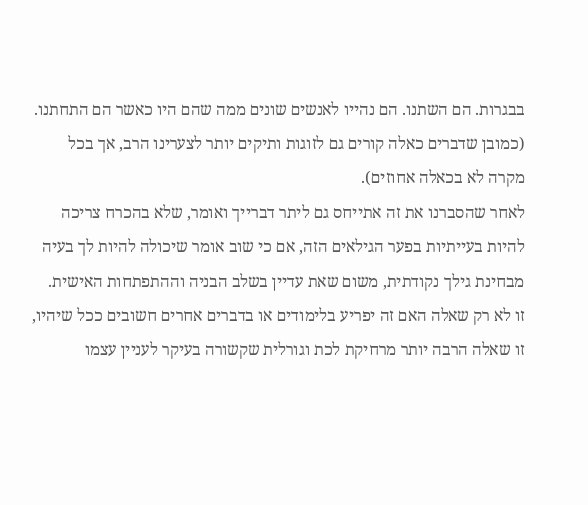בבגרות. הם השתנו. הם נהייו לאנשים שונים ממה שהם היו כאשר הם התחתנו. (כמובן שדברים כאלה קורים גם לזוגות ותיקים יותר לצערינו הרב, אך בכל מקרה לא בכאלה אחוזים).
לאחר שהסברנו את זה אתייחס גם ליתר דברייך ואומר, שלא בהכרח צריכה להיות בעייתיות בפער הגילאים הזה, אם כי שוב אומר שיכולה להיות לך בעיה מבחינת גילך נקודתית, משום שאת עדיין בשלב הבניה וההתפתחות האישית.
זו לא רק שאלה האם זה יפריע בלימודים או בדברים אחרים חשובים ככל שיהיו, זו שאלה הרבה יותר מרחיקת לכת וגורלית שקשורה בעיקר לעניין עצמו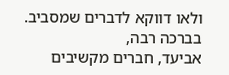ולאו דווקא לדברים שמסביב.
בברכה רבה,
אביעד, חברים מקשיבים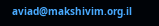aviad@makshivim.org.il